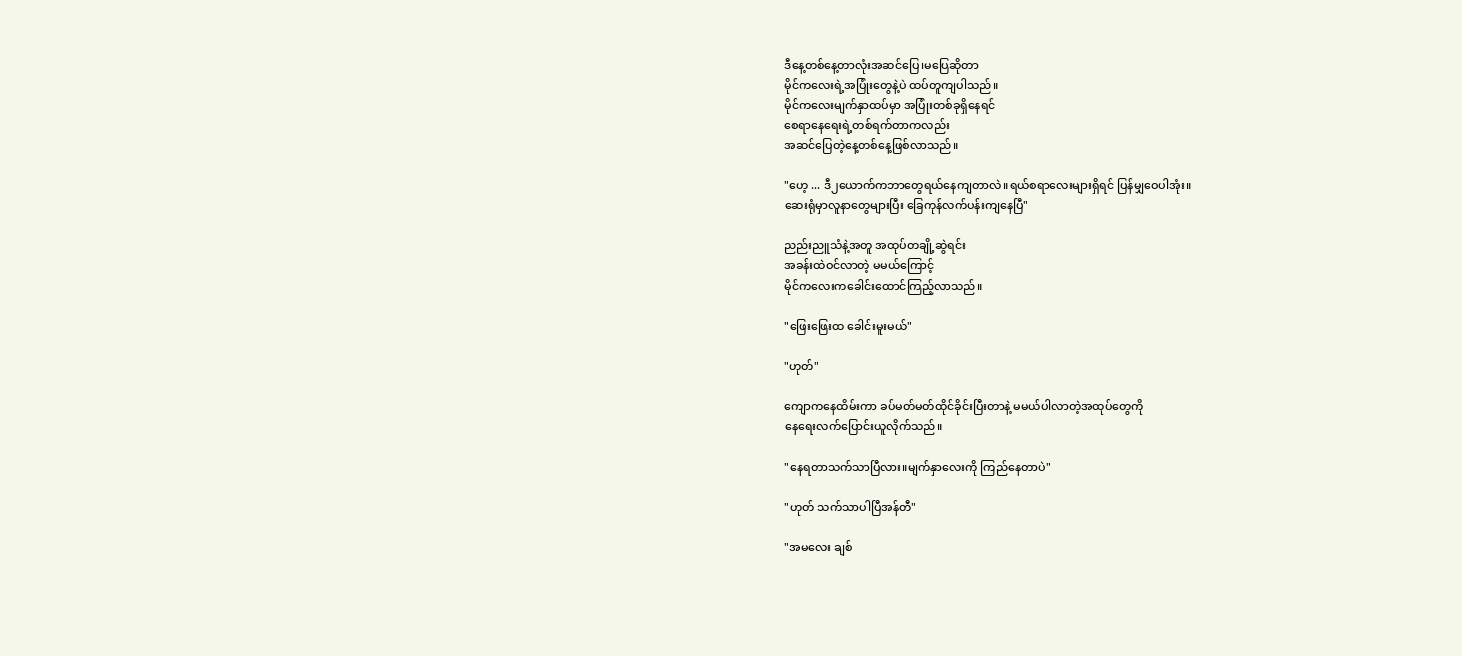ဒီနေ့တစ်နေ့တာလုံးအဆင်ပြေ၊မပြေဆိုတာ
မိုင်ကလေးရဲ့အပြုံးတွေနဲ့ပဲ ထပ်တူကျပါသည်။
မိုင်ကလေးမျက်နှာထပ်မှာ အပြုံးတစ်ခုရှိနေရင်
စေရာနေရေးရဲ့တစ်ရက်တာကလည်း
အဆင်ပြေတဲ့နေ့တစ်နေ့ဖြစ်လာသည်။

"ဟေ့ ... ဒီ၂ယောက်ကဘာတွေရယ်နေကျတာလဲ။ရယ်စရာလေးများရှိရင် ပြန်မျှဝေပါအုံး။
ဆေးရုံမှာလူနာတွေများပြီး ခြေကုန်လက်ပန်းကျနေပြီ"

ညည်းညူသံနဲ့အတူ အထုပ်တချို့ဆွဲရင်း
အခန်းထဲဝင်လာတဲ့ မမယ်ကြောင့်
မိုင်ကလေးကခေါင်းထောင်ကြည့်လာသည်။

"ဖြေးဖြေးထ ခေါင်းမူးမယ်"

"ဟုတ်"

ကျောကနေထိမ်းကာ ခပ်မတ်မတ်ထိုင်ခိုင်းပြီးတာနဲ့ မမယ်ပါလာတဲ့အထုပ်တွေကို
နေရေးလက်ပြောင်းယူလိုက်သည်။

"နေရတာသက်သာပြီလား။မျက်နှာလေးကို ကြည်နေတာပဲ"

"ဟုတ် သက်သာပါပြီအန်တီ"

"အမလေး ချစ်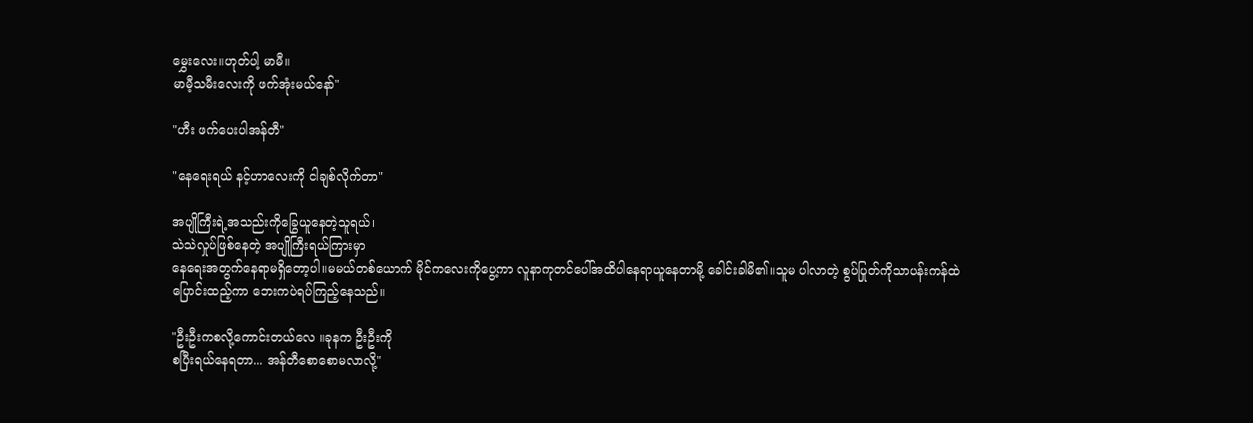မွှေးလေး။ဟုတ်ပါ့ မာမီ။
မာမီ့သမီးလေးကို ဖက်အုံးမယ်နော်"

"ဟီး ဖက်ပေးပါအန်တီ"

"နေရေးရယ် နင့်ဟာလေးကို ငါချစ်လိုက်တာ"

အပျိုကြီးရဲ့အသည်းကိုခြွေယူနေတဲ့သူရယ်၊
သဲသဲလှုပ်ဖြစ်နေတဲ့ အပျိုကြီးရယ်ကြားမှာ
နေရေးအတွက်နေရာမရှိတော့ပါ။မမယ်တစ်ယောက် မိုင်ကလေးကိုပွေ့ကာ လူနာကုတင်ပေါ်အထိပါနေရာယူနေတာမို့ ခေါင်းခါမိ၏။သူမ ပါလာတဲ့ စွပ်ပြုတ်ကိုသာပန်းကန်ထဲ
ပြောင်းထည့်ကာ ဘေးကပဲရပ်ကြည့်နေသည်။

"ဦးဦးကစလို့ကောင်းတယ်လေ ။ခုနက ဦးဦးကို
စပြီးရယ်နေရတာ... အန်တီစောစောမလာလို့"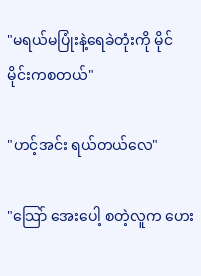"မရယ်မပြုံးနဲ့ရေခဲတုံးကို မိုင်မိုင်းကစတယ်"

"ဟင့်အင်း ရယ်တယ်လေ"

"သြော် အေးပေါ့ စတဲ့လူက ဟေး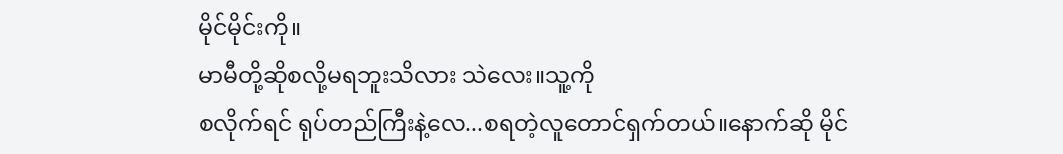မိုင်မိုင်းကို။
မာမီတို့ဆိုစလို့မရဘူးသိလား သဲလေး။သူ့ကို
စလိုက်ရင် ရုပ်တည်ကြီးနဲ့လေ...စရတဲ့လူတောင်ရှက်တယ်။နောက်ဆို မိုင်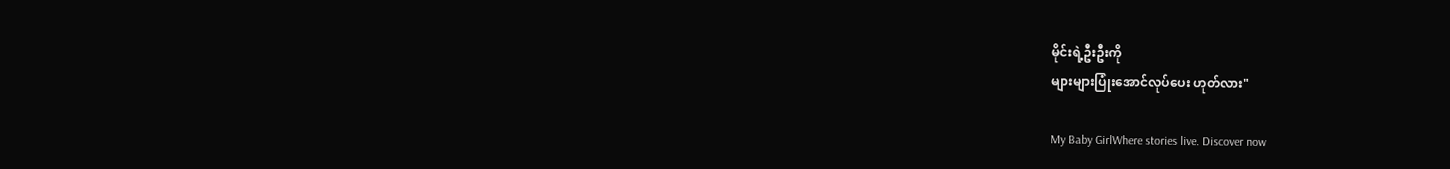မိုင်းရဲ့ဦးဦးကို
များများပြုံးအောင်လုပ်ပေး ဟုတ်လား"

My Baby GirlWhere stories live. Discover now